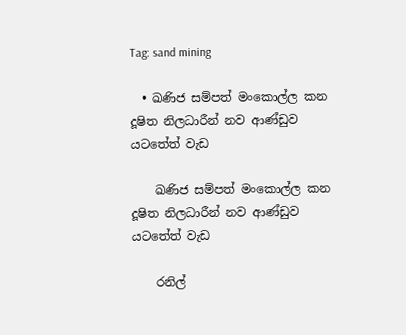Tag: sand mining

  • ඛණිජ සම්පත් මංකොල්ල කන දූෂිත නිලධාරීන් නව ආණ්ඩුව යටතේත් වැඩ

    ඛණිජ සම්පත් මංකොල්ල කන දූෂිත නිලධාරීන් නව ආණ්ඩුව යටතේත් වැඩ

    රනිල්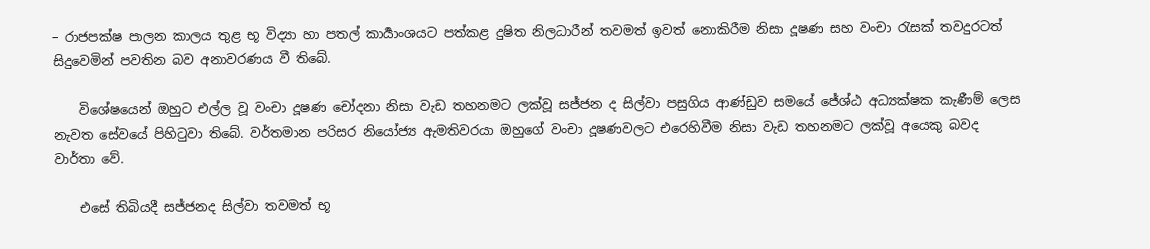– රාජපක්ෂ පාලන කාලය තුළ භූ විද්‍යා හා පතල් කාර්‍යාංශයට පත්කළ දුෂිත නිලධාරීන් තවමත් ඉවත් නොකිරීම නිසා දූෂණ සහ වංචා රැසක් තවදුරටත් සිදුවෙමින් පවතින බව අනාවරණය වී තිබේ.

    විශේෂයෙන් ඔහුට එල්ල වූ වංචා දූෂණ චෝදනා නිසා වැඩ තහනමට ලක්වූ සජ්ජන ද සිල්වා පසුගිය ආණ්ඩුව සමයේ ජේශ්ඨ අධ්‍යක්ෂක කැණීම් ලෙස නැවත සේවයේ පිහිටුවා තිබේ. වර්තමාන පරිසර නියෝජ්‍ය ඇමතිවරයා ඔහුගේ වංචා දූෂණවලට එරෙහිවීම නිසා වැඩ තහනමට ලක්වූ අයෙකු බවද වාර්තා වේ.

    එසේ තිබියදී සජ්ජනද සිල්වා තවමත් භූ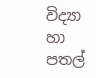විද්‍යා හා පතල්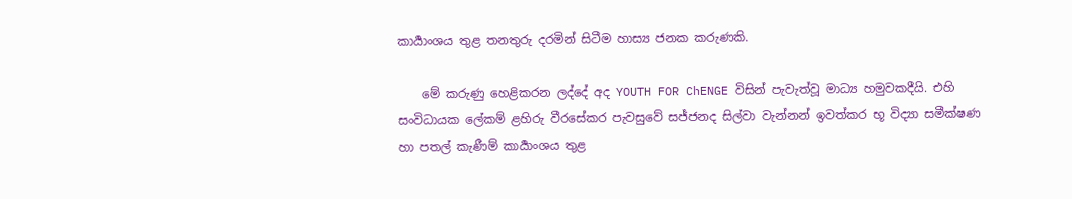කාර්‍යාංශය තුළ තනතුරු දරමින් සිටීම හාස්‍ය ජනක කරුණකි.

    මේ කරුණු හෙළිකරන ලද්දේ අද YOUTH FOR ChENGE විසින් පැවැත්වූ මාධ්‍ය හමුවකදීයි. එහි සංවිධායක ලේකම් ළහිරු වීරසේකර පැවසුවේ සජ්ජනද සිල්වා වැන්නන් ඉවත්කර භූ විද්‍යා සමීක්ෂණ හා පතල් කැණීම් කාර්‍යාංශය තුළ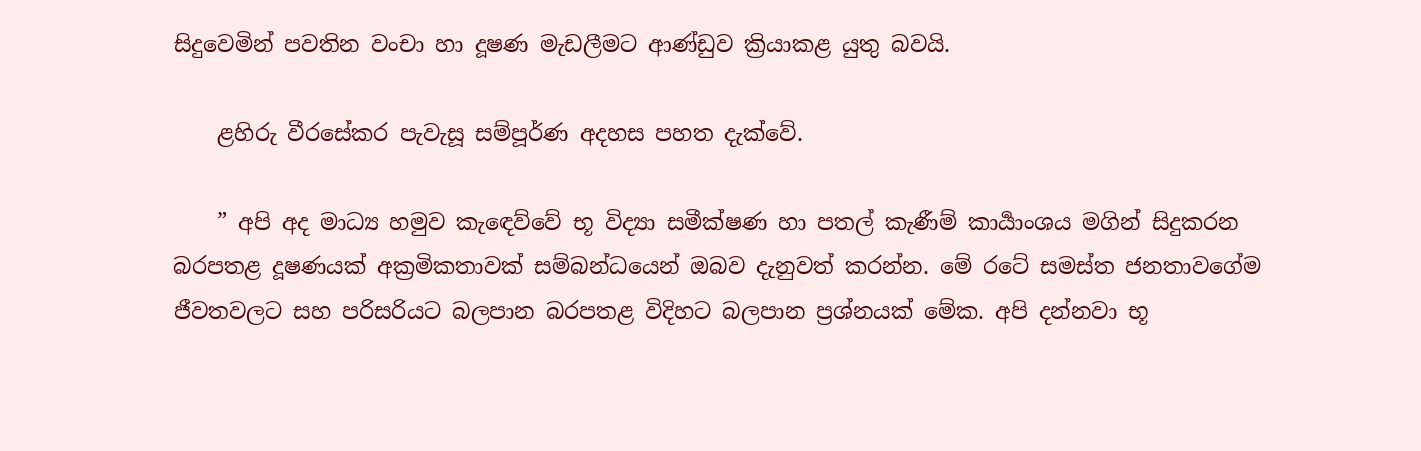සිදුවෙමින් පවතින වංචා හා දූෂණ මැඩලීමට ආණ්ඩුව ක්‍රියාකළ යුතු බවයි.

    ළහිරු වීරසේකර පැවැසූ සම්පූර්ණ අදහස පහත දැක්වේ.

    ” අපි අද මාධ්‍ය හමුව කැඳෙව්වේ භූ විද්‍යා සමීක්ෂණ හා පතල් කැණීම් කාර්‍යාංශය මගින් සිදුකරන බරපතළ දූෂණයක් අක්‍රමිකතාවක් සම්බන්ධයෙන් ඔබව දැනුවත් කරන්න. මේ රටේ සමස්ත ජනතාවගේම ජීවතවලට සහ පරිසරියට බලපාන බරපතළ විදිහට බලපාන ප්‍රශ්නයක් මේක. අපි දන්නවා භූ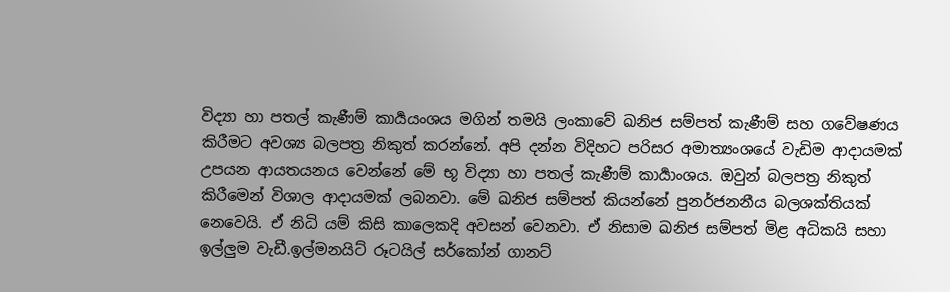විද්‍යා හා පතල් කැණීම් කාර්‍යයංශය මගින් තමයි ලංකාවේ ඛනිජ සම්පත් කැණීම් සහ ගවේෂණය කිරීමට අවශ්‍ය බලපත්‍ර නිකුත් කරන්නේ. අපි දන්න විදිහට පරිසර අමාත්‍යංශයේ වැඩිම ආදායමක් උපයන ආයතයනය වෙන්නේ මේ භූ විද්‍යා හා පතල් කැණීම් කාර්‍යාංශය. ඔවුන් බලපත්‍ර නිකුත් කිරීමෙන් විශාල ආදායමක් ලබනවා. මේ ඛනිජ සම්පත් කියන්නේ පුනර්ජනනීය බලශක්තියක් නෙවෙයි. ඒ නිධි යම් කිසි කාලෙකදි අවසන් වෙනවා. ඒ නිසාම ඛනිජ සම්පත් මිළ අධිකයි සහා ඉල්ලුම වැඩී.ඉල්මනයිට් රූටයිල් සර්කෝන් ගානට්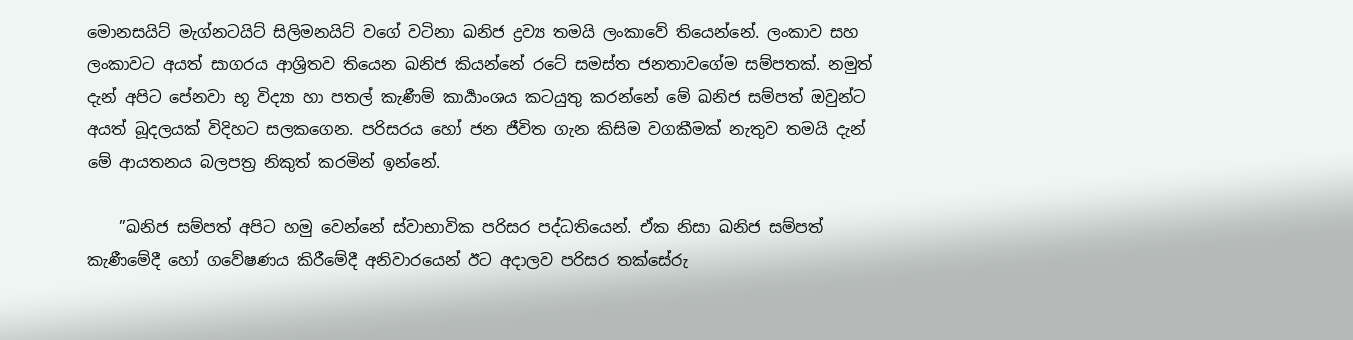මොනසයිට් මැග්නටයිට් සිලිමනයිට් වගේ වටිනා ඛනිජ ද්‍රව්‍ය තමයි ලංකාවේ තියෙන්නේ. ලංකාව සහ ලංකාවට අයත් සාගරය ආශ්‍රිතව තියෙන ඛනිජ කියන්නේ රටේ සමස්ත ජනතාවගේම සම්පතක්. නමුත් දැන් අපිට පේනවා භූ විද්‍යා හා පතල් කැණීම් කාර්‍යාංශය කටයුතු කරන්නේ මේ ඛනිජ සම්පත් ඔවුන්ට අයත් බූදලයක් විදිහට සලකගෙන. පරිසරය හෝ ජන ජීවිත ගැන කිසිම වගකීමක් නැතුව තමයි දැන් මේ ආයතනය බලපත්‍ර නිකුත් කරමින් ඉන්නේ.

    ”ඛනිජ සම්පත් අපිට හමු වෙන්නේ ස්වාභාවික පරිසර පද්ධතියෙන්. ඒක නිසා ඛනිජ සම්පත් කැණීමේදී හෝ ගවේෂණය කිරීමේදී අනිවාරයෙන් ඊට අදාලව පරිසර තක්සේරු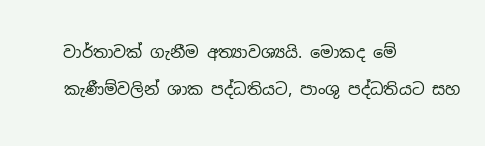වාර්තාවක් ගැනීම අත්‍යාවශ්‍යයි. මොකද මේ කැණීම්වලින් ශාක පද්ධතියට, පාංශු පද්ධතියට සහ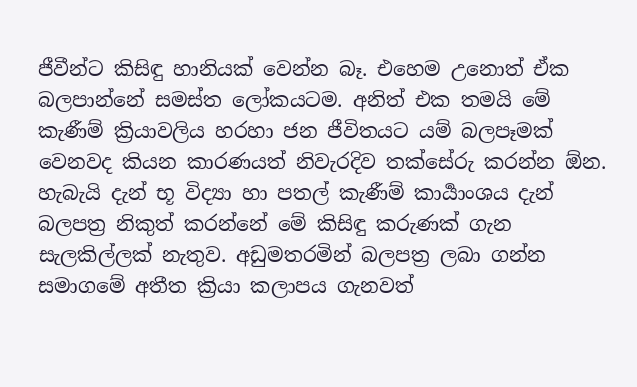ජීවීන්ට කිසිඳු හානියක් වෙන්න බෑ. එහෙම උනොත් ඒක බලපාන්නේ සමස්ත ලෝකයටම. අනිත් එක තමයි මේ කැණීම් ක්‍රියාවලිය හරහා ජන ජීවිතයට යම් බලපෑමක් වෙනවද කියන කාරණයත් නිවැරදිව තක්සේරු කරන්න ඕන. හැබැයි දැන් භූ විද්‍යා හා පතල් කැණීම් කාර්‍යාංශය දැන් බලපත්‍ර නිකුත් කරන්නේ මේ කිසිඳු කරුණක් ගැන සැලකිල්ලක් නැතුව. අඩුමතරමින් බලපත්‍ර ලබා ගන්න සමාගමේ අතීත ක්‍රියා කලාපය ගැනවත්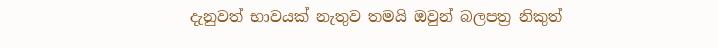දැනුවත් භාවයක් නැතුව තමයි ඔවුන් බලපත්‍ර නිකුත්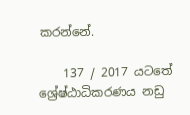කරන්නේ.

    137 / 2017 යටතේ ශ්‍රේෂ්ඨාධිකරණය නඩු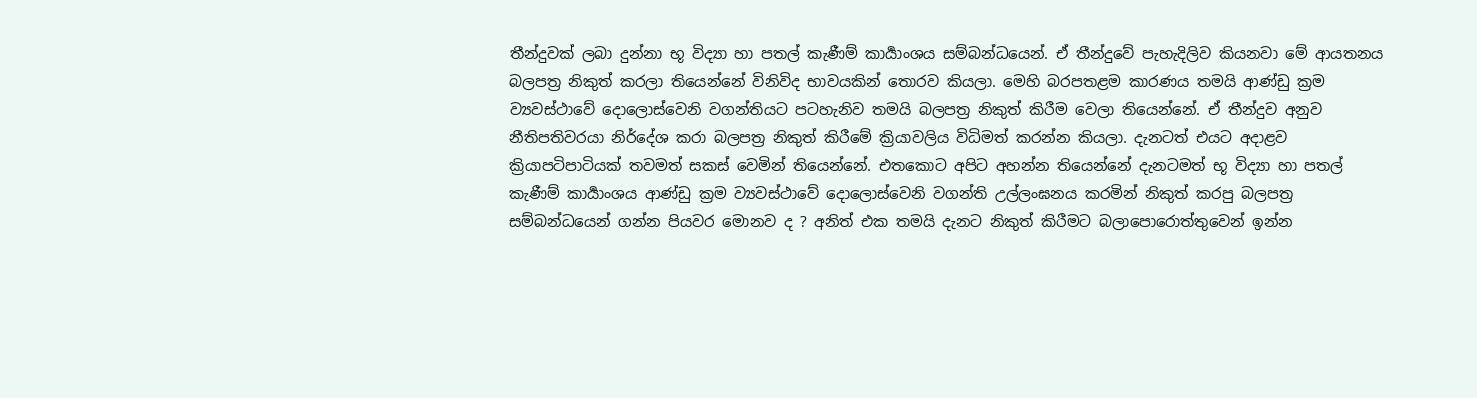තීන්දුවක් ලබා දුන්නා භූ විද්‍යා හා පතල් කැණීම් කාර්‍යාංශය සම්බන්ධයෙන්. ඒ තීන්දුවේ පැහැදිලිව කියනවා මේ ආයතනය බලපත්‍ර නිකුත් කරලා තියෙන්නේ විනිවිද භාවයකින් තොරව කියලා. මෙහි බරපතළම කාරණය තමයි ආණ්ඩු ක්‍රම ව්‍යවස්ථාවේ දොලොස්වෙනි වගන්තියට පටහැනිව තමයි බලපත්‍ර නිකුත් කිරීම වෙලා තියෙන්නේ. ඒ තීන්දුව අනුව නීතිපතිවරයා නිර්දේශ කරා බලපත්‍ර නිකුත් කිරීමේ ක්‍රියාවලිය විධිමත් කරන්න කියලා. දැනටත් එයට අදාළව ක්‍රියාපටිපාටියක් තවමත් සකස් වෙමින් තියෙන්නේ. එතකොට අපිට අහන්න තියෙන්නේ දැනටමත් භූ විද්‍යා හා පතල් කැණීම් කාර්‍යාංශය ආණ්ඩු ක්‍රම ව්‍යවස්ථාවේ දොලොස්වෙනි වගන්ති උල්ලංඝනය කරමින් නිකුත් කරපු බලපත්‍ර සම්බන්ධයෙන් ගන්න පියවර මොනව ද ? අනිත් එක තමයි දැනට නිකුත් කිරීමට බලාපොරොත්තුවෙන් ඉන්න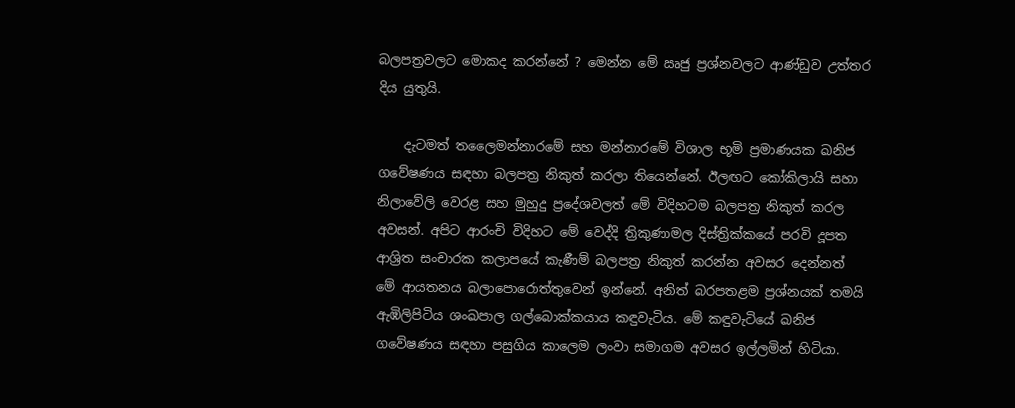බලපත්‍රවලට මොකද කරන්නේ ? මෙන්න මේ ඍජු ප්‍රශ්නවලට ආණ්ඩුව උත්තර දිය යුතුයි.

    දැටමත් තලෛමන්නාරමේ සහ මන්නාරමේ විශාල භූමි ප්‍රමාණයක ඛනිජ ගවේෂණය සඳහා බලපත්‍ර නිකුත් කරලා තියෙන්නේ. ඊලඟට කෝකිලායි සහා නිලාවේලි වෙරළ සහ මුහුදු ප්‍රදේශවලත් මේ විදිහටම බලපත්‍ර නිකුත් කරල අවසන්. අපිට ආරංචි විදිහට මේ වෙද්දි ත්‍රිකුණාමල දිස්ත්‍රික්කයේ පරවි දූපත ආශ්‍රිත සංචාරක කලාපයේ කැණීම් බලපත්‍ර නිකුත් කරන්න අවසර දෙන්නත් මේ ආයතනය බලාපොරොත්තුවෙන් ඉන්නේ. අනිත් බරපතළම ප්‍රශ්නයක් තමයි ඇඹිලිපිටිය ශංඛපාල ගල්බොක්කයාය කඳුවැටිය. මේ කඳුවැටියේ ඛනිජ ගවේෂණය සඳහා පසුගිය කාලෙම ලංවා සමාගම අවසර ඉල්ලමින් හිටියා.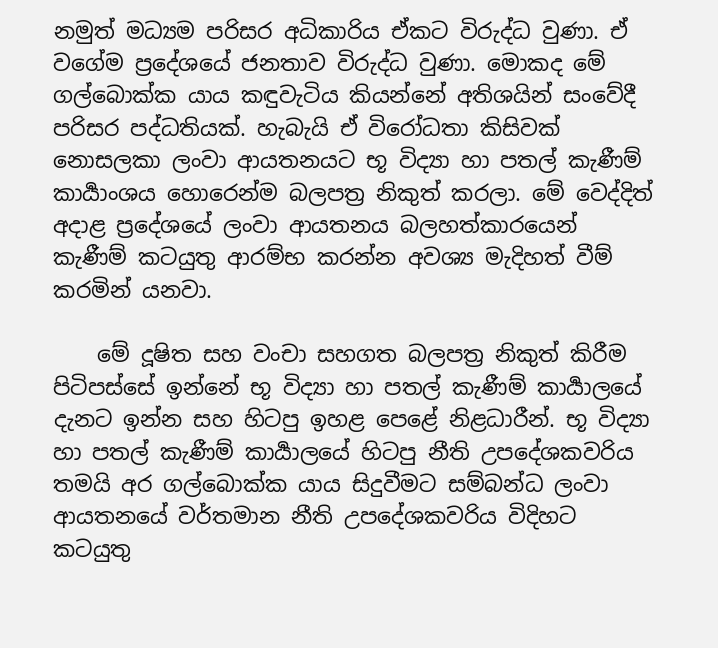නමුත් මධ්‍යම පරිසර අධිකාරිය ඒකට විරුද්ධ වුණා. ඒ වගේම ප්‍රදේශයේ ජනතාව විරුද්ධ වුණා. මොකද මේ ගල්බොක්ක යාය කඳුවැටිය කියන්නේ අතිශයින් සංවේදී පරිසර පද්ධතියක්. හැබැයි ඒ විරෝධතා කිසිවක් නොසලකා ලංවා ආයතනයට භූ විද්‍යා හා පතල් කැණීම් කාර්‍යාංශය හොරෙන්ම බලපත්‍ර නිකුත් කරලා. මේ වෙද්දිත් අදාළ ප්‍රදේශයේ ලංවා ආයතනය බලහත්කාරයෙන් කැණීම් කටයුතු ආරම්භ කරන්න අවශ්‍ය මැදිහත් වීම් කරමින් යනවා.

    මේ දූෂිත සහ වංචා සහගත බලපත්‍ර නිකුත් කිරීම පිටිපස්සේ ඉන්නේ භූ විද්‍යා හා පතල් කැණීම් කාර්‍යාලයේ දැනට ඉන්න සහ හිටපු ඉහළ පෙළේ නිළධාරීන්. භූ විද්‍යා හා පතල් කැණීම් කාර්‍යාලයේ හිටපු නීති උපදේශකවරිය තමයි අර ගල්බොක්ක යාය සිදුවීමට සම්බන්ධ ලංවා ආයතනයේ වර්තමාන නීති උපදේශකවරිය විදිහට කටයුතු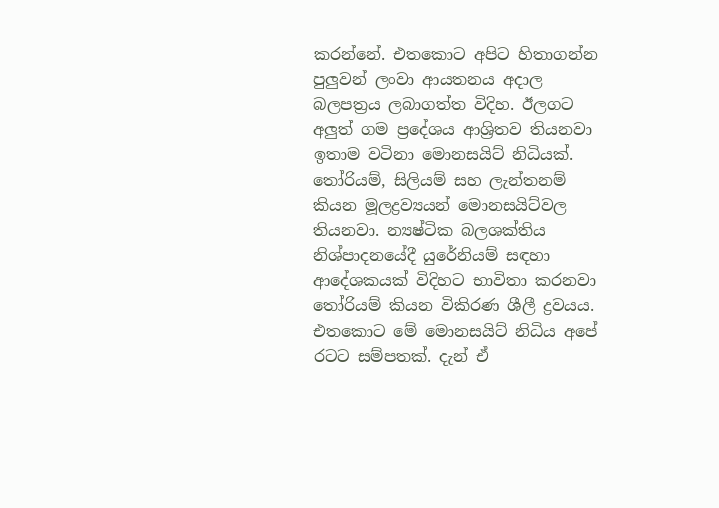කරන්නේ. එතකොට අපිට හිතාගන්න පුලුවන් ලංවා ආයතනය අදාල බලපත්‍රය ලබාගත්ත විදිහ. ඊලගට අලුත් ගම ප්‍රදේශය ආශ්‍රිතව තියනවා ඉතාම වටිනා මොනසයිට් නිධියක්. තෝරියම්, සිලියම් සහ ලැන්තනම් කියන මූලද්‍රව්‍යයන් මොනසයිට්වල තියනවා. න්‍යෂ්ටික බලශක්තිය නිශ්පාදනයේදී යුරේනියම් සඳහා ආදේශකයක් විදිහට භාවිතා කරනවා තෝරියම් කියන විකිරණ ශීලී ද්‍රවයය. එතකොට මේ මොනසයිට් නිධිය අපේ රටට සම්පතක්. දැන් ඒ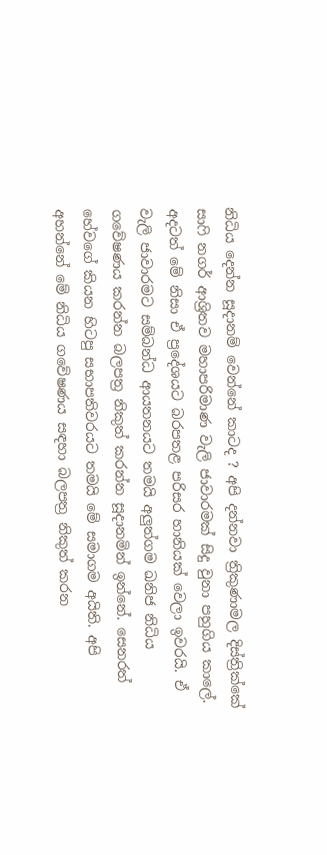නිධිය දෙන්න සූදානම් වෙන්නේ කාටද ? අපි දන්නවා ත්‍රිකුණාමල දිස්ත්‍රික්කේ සාෆි නගර් ආශ්‍රිතව මහාපරිමාණ වැලි ජාවාරමක් සිදු වුනා පහුගිය කාලේ. අදටත් මේ නිසා ඒ ප්‍රදේශයට බරපතළ පරිසර හානියක් වෙලා ඉවරයි. ඒ වැලි ජාවාරමට සම්බන්ධ ආයතනයට තමයි අලුත්ගම ඛනිජ නිධිය ගවේෂණය කරන්න බලපත්‍ර නිකුත් කරන්න සූදානමින් ඉන්නේ. සෙනරත් හේවගේ කියන හිටපු සභාපතිවරයට තමයි මේ සමාගම අයිති. අපි අහන්නේ මේ නිධිය ගවේෂණය සඳහා බලපත්‍ර නිකුත් කරන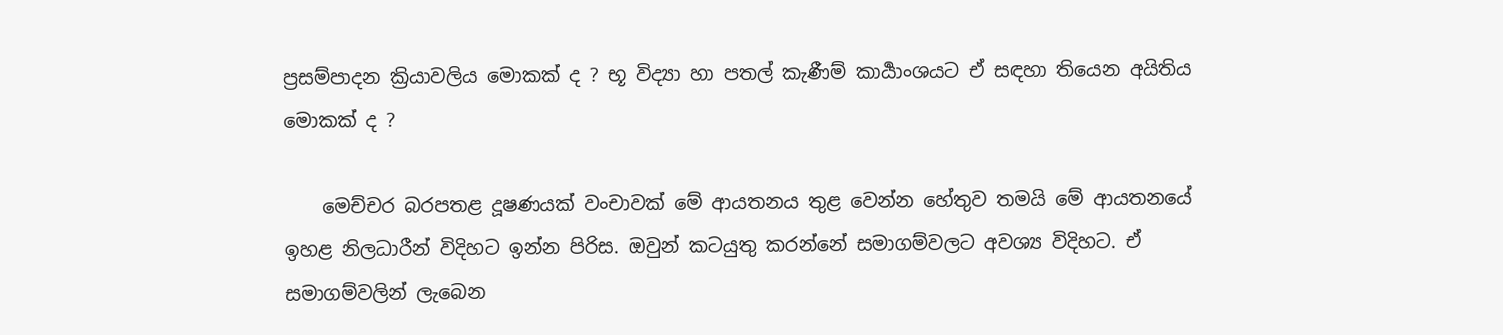ප්‍රසම්පාදන ක්‍රියාවලිය මොකක් ද ? භූ විද්‍යා හා පතල් කැණීම් කාර්‍යාංශයට ඒ සඳහා තියෙන අයිතිය මොකක් ද ?

    මෙච්චර බරපතළ දූෂණයක් වංචාවක් මේ ආයතනය තුළ වෙන්න හේතුව තමයි මේ ආයතනයේ ඉහළ නිලධාරීන් විදිහට ඉන්න පිරිස. ඔවුන් කටයුතු කරන්නේ සමාගම්වලට අවශ්‍ය විදිහට. ඒ සමාගම්වලින් ලැබෙන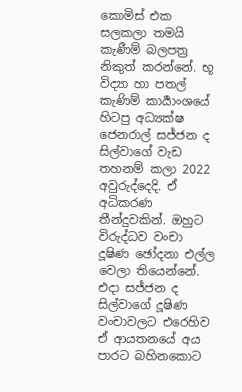කොමිස් එක සලකලා තමයි කැණීම් බලපත්‍ර නිකුත් කරන්නේ. භූ විද්‍යා හා පතල් කැණිම් කාර්‍යාංශයේ හිටපු අධ්‍යක්ෂ ජෙනරාල් සජ්ජන ද සිල්වාගේ වැඩ තහනම් කලා 2022 අවුරුද්දෙදි. ඒ අධිකරණ තීන්දුවකින්. ඔහුට විරුද්ධව වංචා දූෂිණ ඡෝදනා එල්ල වෙලා තියෙන්නේ. එදා සජ්ජන ද සිල්වාගේ දූෂිණ වංචාවලට එරෙහිව ඒ ආයතනයේ අය පාරට බහිනකොට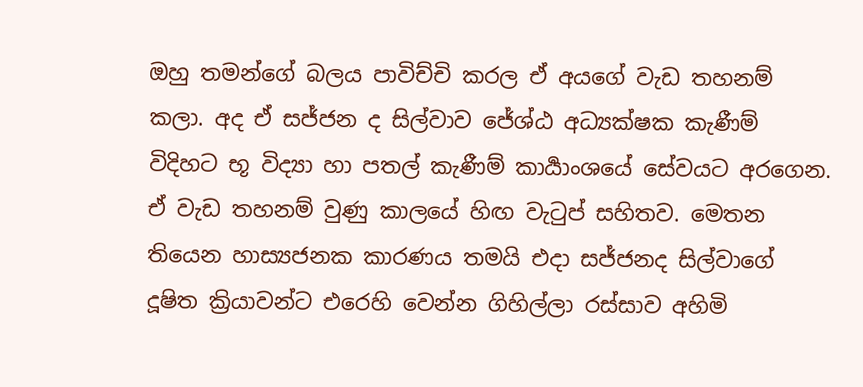ඔහු තමන්ගේ බලය පාවිච්චි කරල ඒ අයගේ වැඩ තහනම් කලා. අද ඒ සජ්ජන ද සිල්වාව ජේශ්ඨ අධ්‍යක්ෂක කැණීම් විදිහට භූ විද්‍යා හා පතල් කැණීම් කාර්‍යාංශයේ සේවයට අරගෙන. ඒ වැඩ තහනම් වුණු කාලයේ හිඟ වැටුප් සහිතව. මෙතන තියෙන හාස්‍යජනක කාරණය තමයි එදා සජ්ජනද සිල්වාගේ දූෂිත ක්‍රියාවන්ට එරෙහි වෙන්න ගිහිල්ලා රස්සාව අහිමි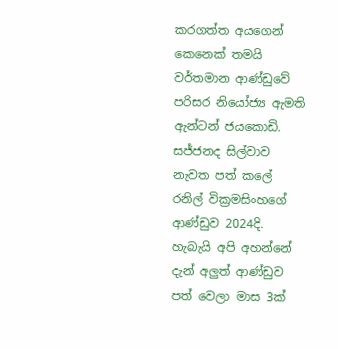කරගත්ත අයගෙන් කෙනෙක් තමයි වර්තමාන ආණ්ඩුවේ පරිසර නියෝජ්‍ය ඇමති ඇන්ටන් ජයකොඩි. සජ්ජනද සිල්වාව නැවත පත් කලේ රනිල් වික්‍රමසිංහගේ ආණ්ඩුව 2024දි. හැබැයි අපි අහන්නේ දැන් අලුත් ආණ්ඩුව පත් වෙලා මාස 3ක්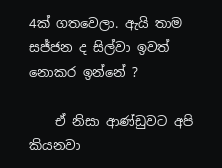4ක් ගතවෙලා. ඇයි තාම සජ්ජන ද සිල්වා ඉවත් නොකර ඉන්නේ ?

    ඒ නිසා ආණ්ඩුවට අපි කියනවා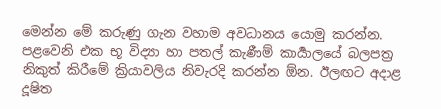මෙන්න මේ කරුණු ගැන වහාම අවධානය යොමු කරන්න. පළවෙනි එක භූ විද්‍යා හා පතල් කැණීම් කාර්‍යාලයේ බලපත්‍ර නිකුත් කිරීමේ ක්‍රියාවලිය නිවැරදි කරන්න ඕන. ඊලඟට අදාළ දූෂිත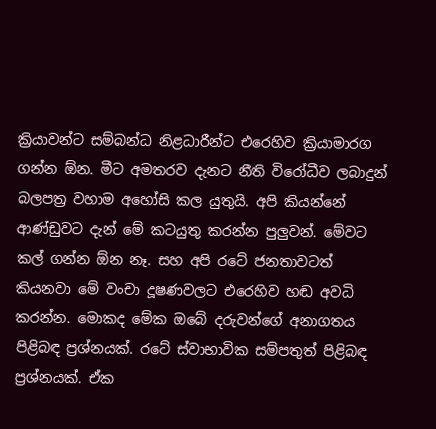ක්‍රියාවන්ට සම්බන්ධ නිළධාරීන්ට එරෙහිව ක්‍රියාමාරග ගන්න ඕන. මීට අමතරව දැනට නීති විරෝධීව ලබාදුන් බලපත්‍ර වහාම අහෝසි කල යුතුයි. අපි කියන්නේ ආණ්ඩුවට දැන් මේ කටයුතු කරන්න පුලුවන්. මේවට කල් ගන්න ඕන නෑ. සහ අපි රටේ ජනතාවටත් කියනවා මේ වංචා දූෂණවලට එරෙහිව හඬ අවධි කරන්න. මොකද මේක ඔබේ දරුවන්ගේ අනාගතය පිළිබඳ ප්‍රශ්නයක්. රටේ ස්වාභාවික සම්පතුත් පිළිබඳ ප්‍රශ්නයක්. ඒක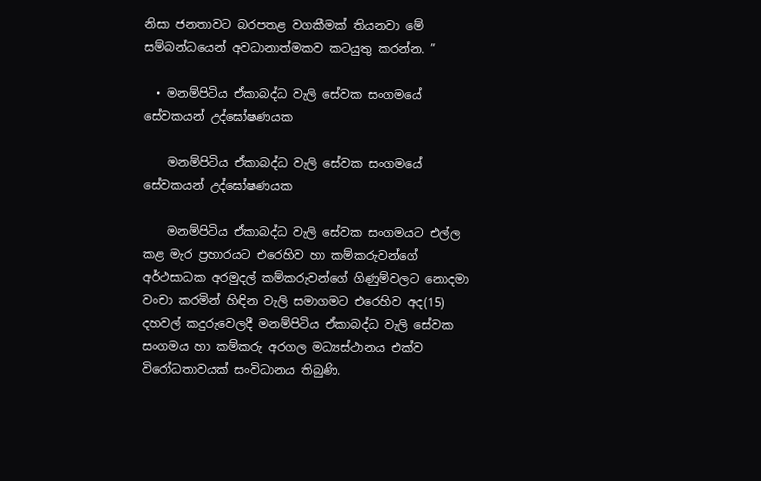නිසා ජනතාවට බරපතළ වගකීමක් තියනවා මේ සම්බන්ධයෙන් අවධානාත්මකව කටයුතු කරන්න. ”

  • මනම්පිටිය ඒකාබද්ධ වැලි සේවක සංගමයේ සේවකයන් උද්ඝෝෂණයක

    මනම්පිටිය ඒකාබද්ධ වැලි සේවක සංගමයේ සේවකයන් උද්ඝෝෂණයක

    මනම්පිටිය ඒකාබද්ධ වැලි සේවක සංගමයට එල්ල කළ මැර ප්‍රහාරයට එරෙහිව හා කම්කරුවන්ගේ අර්ථසාධක අරමුදල් කම්කරුවන්ගේ ගිණුම්වලට නොදමා වංචා කරමින් හිඳින වැලි සමාගමට එරෙහිව අද(15) දහවල් කදුරුවෙලදී මනම්පිටිය ඒකාබද්ධ වැලි සේවක සංගමය හා කම්කරු අරගල මධ්‍යස්ථානය එක්ව විරෝධතාවයක් සංවිධානය තිබුණි.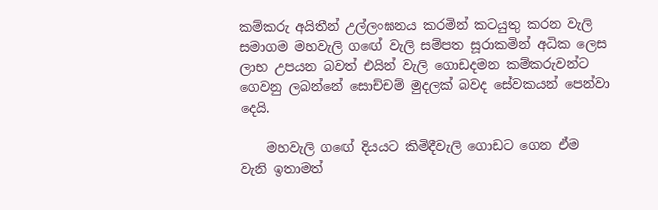කම්කරු අයිතීන් උල්ලංඝනය කරමින් කටයුතු කරන වැලි සමාගම මහවැලි ගඟේ වැලි සම්පත සූරාකමින් අධික ලෙස ලාභ උපයන බවත් එයින් වැලි ගොඩදමන කම්කරුවන්ට ගෙවනු ලබන්නේ සොච්චම් මුදලක් බවද සේවකයන් පෙන්වා දෙයි.

    මහවැලි ගඟේ දියයට කිමිදීවැලි ගොඩට ගෙන ඒම වැනි ඉතාමත්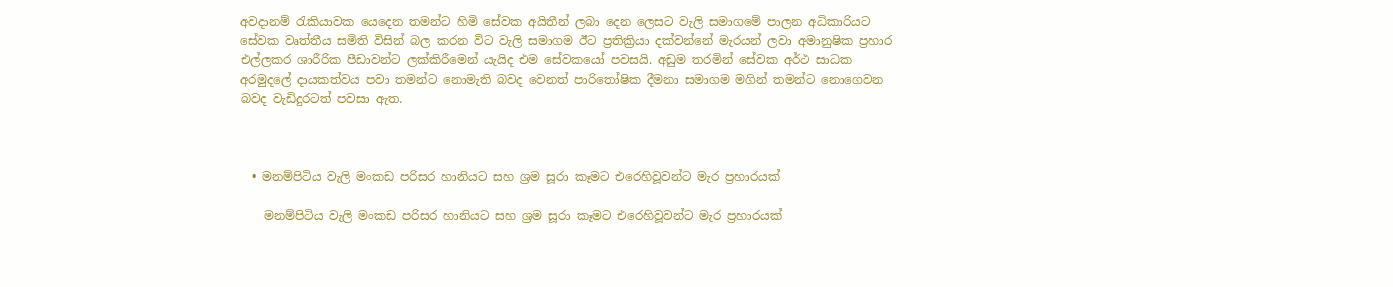අවදානම් රැකියාවක යෙදෙන තමන්ට හිමි සේවක අයිතීන් ලබා දෙන ලෙසට වැලි සමාගමේ පාලන අධිකාරියට සේවක වෘත්තීය සමිති විසින් බල කරන විට වැලි සමාගම ඊට ප්‍රතික්‍රියා දක්වන්නේ මැරයන් ලවා අමානුෂික ප්‍රහාර එල්ලකර ශාරීරික පීඩාවන්ට ලක්කිරීමෙන් යැයිද එම සේවකයෝ පවසයි. අඩුම තරමින් සේවක අර්ථ සාධක අරමුදලේ දායකත්වය පවා තමන්ට නොමැති බවද වෙනත් පාරිතෝෂික දීමනා සමාගම මගින් තමන්ට නොගෙවන බවද වැඩිදුරටත් පවසා ඇත.



  • මනම්පිටිය වැලි මංකඩ පරිසර හානියට සහ ශ්‍රම සූරා කෑමට එරෙහිවූවන්ට මැර ප්‍රහාරයක්

    මනම්පිටිය වැලි මංකඩ පරිසර හානියට සහ ශ්‍රම සූරා කෑමට එරෙහිවූවන්ට මැර ප්‍රහාරයක්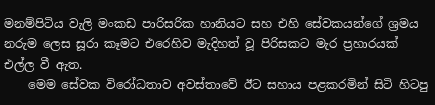මනම්පිටිය වැලි මංකඩ පාරිසරික හානියට සහ එහි සේවකයන්ගේ ශ්‍රමය නරුම ලෙස සූරා කෑමට එරෙහිව මැදිහත් වූ පිරිසකට මැර ප්‍රහාරයක් එල්ල වී ඇත.
    මෙම සේවක විරෝධතාව අවස්තාවේ ඊට සහාය පළකරමින් සිටි හිටපු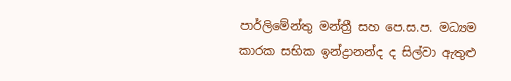පාර්ලිමේන්තු මන්ත්‍රී සහ පෙ.ස.ප. මධ්‍යම කාරක සභික ඉන්ද්‍රානන්ද ද සිල්වා ඇතුළු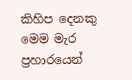කිහිප දෙනකු මෙම මැර ප්‍රහාරයෙන්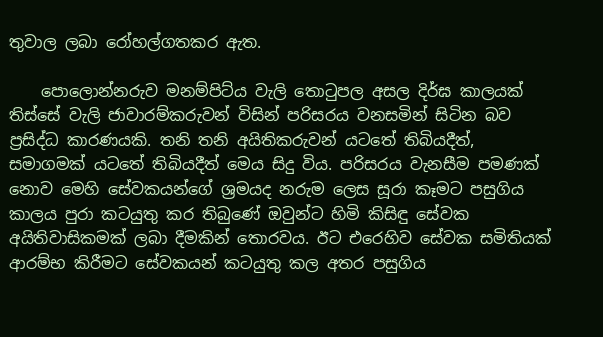තුවාල ලබා රෝහල්ගතකර ඇත.

    පොලොන්නරුව මනම්පිට්ය වැලි තොටුපල අසල දිර්ඝ කාලයක් තිස්සේ වැලි ජාවාරම්කරුවන් විසින් පරිසරය වනසමින් සිටින බව ප්‍රසිද්ධ කාරණයකි. තනි තනි අයිතිකරුවන් යටතේ තිබියදීත්, සමාගමක් යටතේ තිබියදීත් මෙය සිදු විය. පරිසරය වැනසීම පමණක් නොව මෙහි සේවකයන්ගේ ශ්‍රමයද නරුම ලෙස සූරා කෑමට පසුගිය කාලය පුරා කටයුතු කර තිබුණේ ඔවුන්ට හිමි කිසිඳු සේවක අයිතිවාසිකමක් ලබා දීමකින් තොරවය. ඊට එරෙහිව සේවක සමිතියක් ආරම්භ කිරීමට සේවකයන් කටයුතු කල අතර පසුගිය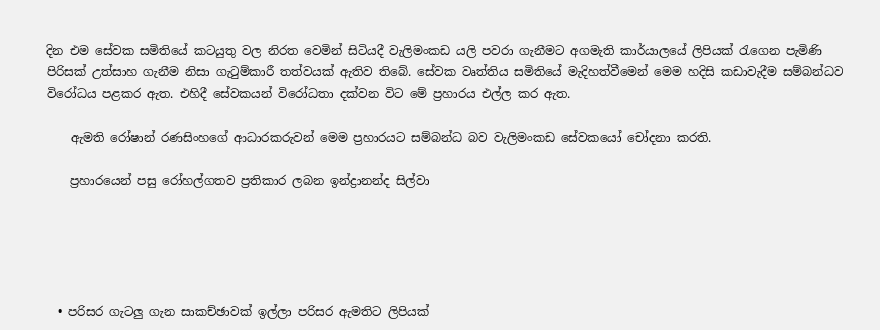දින එම සේවක සමිතියේ කටයුතු වල නිරත වෙමින් සිටියදී වැලිමංකඩ යලි පවරා ගැනීමට අගමැති කාර්යාලයේ ලිපියක් රැගෙන පැමිණි පිරිසක් උත්සාහ ගැනීම නිසා ගැටුම්කාරී තත්වයක් ඇතිව තිබේ. සේවක වෘත්තිය සමිතියේ මැදිහත්වීමෙන් මෙම හදිසි කඩාවැදීම සම්බන්ධව විරෝධය පළකර ඇත. එහිදී සේවකයන් විරෝධතා දක්වන විට මේ ප්‍රහාරය එල්ල කර ඇත.

    ඇමති රෝෂාන් රණසිංහගේ ආධාරකරුවන් මෙම ප්‍රහාරයට සම්බන්ධ බව වැලිමංකඩ සේවකයෝ චෝදනා කරති.

    ප්‍රහාරයෙන් පසු රෝහල්ගතව ප්‍රතිකාර ලබන ඉන්ද්‍රානන්ද සිල්වා





  • පරිසර ගැටලු ගැන සාකච්ඡාවක් ඉල්ලා පරිසර ඇමතිට ලිපියක්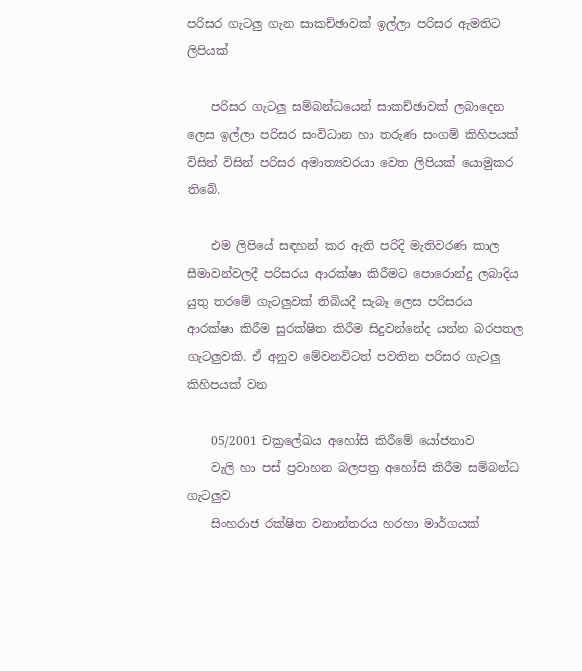පරිසර ගැටලු ගැන සාකච්ඡාවක් ඉල්ලා පරිසර ඇමතිට ලිපියක්

    පරිසර ගැටලු සම්බන්ධයෙන් සාකච්ඡාවක් ලබාදෙන ලෙස ඉල්ලා පරිසර සංවිධාන හා තරුණ සංගම් කිහිපයක් විසින් විසින් පරිසර අමාත්‍යවරයා වෙත ලිපියක් යොමුකර තිබේ.

    එම ලිපියේ සඳහන් කර ඇති පරිදි මැතිවරණ කාල සීමාවන්වලදී පරිසරය ආරක්ෂා කිරීමට පොරොන්දු ලබාදිය යුතු තරමේ ගැටලුවක් තිබියදී සැබෑ ලෙස පරිසරය ආරක්ෂා කිරීම සුරක්ෂිත කිරීම සිදුවන්නේද යන්න බරපතල ගැටලුවකි. ඒ අනුව මේවනවිටත් පවතින පරිසර ගැටලු කිහිපයක් වන

    05/2001 චක්‍රලේඛය අහෝසි කිරීමේ යෝජනාව
    වැලි හා පස් ප්‍රවාහන බලපත්‍ර අහෝසි කිරීම සම්බන්ධ ගැටලුව
    සිංහරාජ රක්ෂිත වනාන්තරය හරහා මාර්ගයක්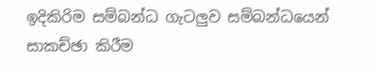ඉදිකිරිම සම්බන්ධ ගැටලුව සම්බන්ධයෙන් සාකච්ඡා කිරීම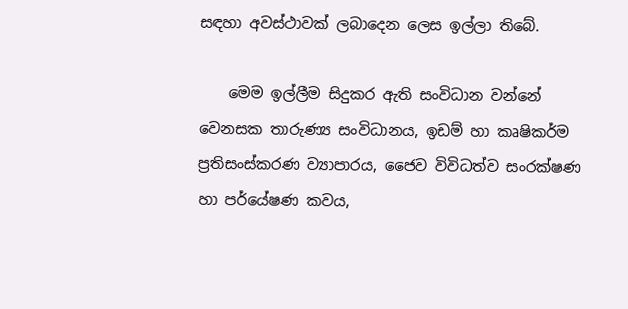සඳහා අවස්ථාවක් ලබාදෙන ලෙස ඉල්ලා තිබේ.

    මෙම ඉල්ලීම සිදුකර ඇති සංවිධාන වන්නේ වෙනසක තාරුණ්‍ය සංවිධානය, ඉඩම් හා කෘෂිකර්ම ප්‍රතිසංස්කරණ ව්‍යාපාරය, ජෛව විවිධත්ව සංරක්ෂණ හා පර්යේෂණ කවය,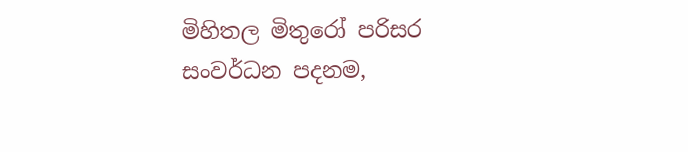මිහිතල මිතුරෝ පරිසර සංවර්ධන පදනම,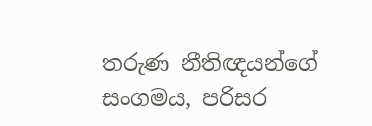තරුණ නීතිඥයන්ගේ සංගමය, පරිසර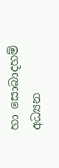හා සොබාදහම් අධ්‍යන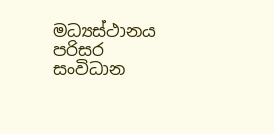මධ්‍යස්ථානය පරිසර සංවිධාන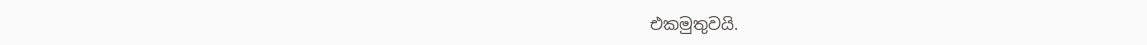එකමුතුවයි.